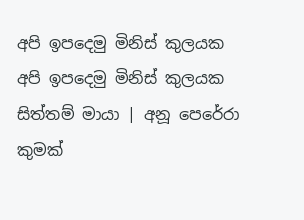අපි ඉපදෙමු මිනිස් කුලයක
අපි ඉපදෙමු මිනිස් කුලයක
සිත්තම් මායා | අනූ පෙරේරා
කුමක්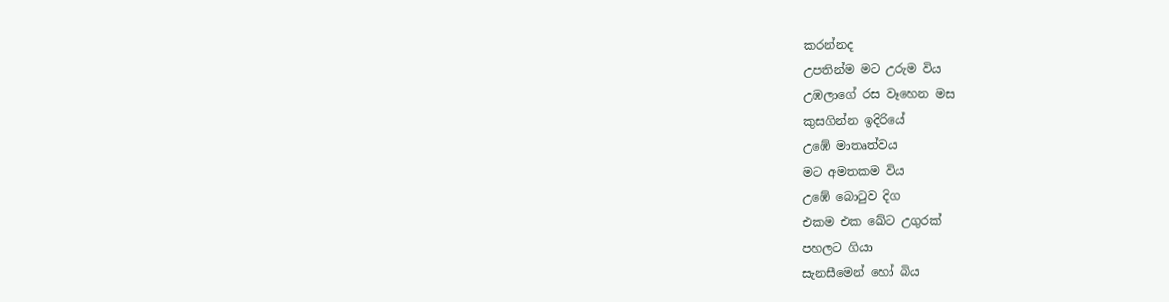කරන්නද
උපතින්ම මට උරුම විය
උඹලාගේ රස වෑහෙන මස
කුසගින්න ඉදිරියේ
උඹේ මාතෘත්වය
මට අමතකම විය
උඹේ බොටුව දිග
එකම එක ඛේට උගුරක්
පහලට ගියා
සැනසීමෙන් හෝ බිය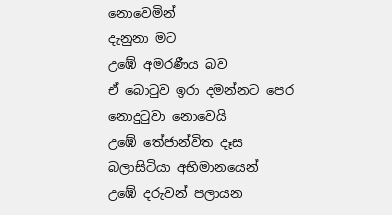නොවෙමින්
දැනුනා මට
උඹේ අමරණීය බව
ඒ බොටුව ඉරා දමන්නට පෙර
නොදුටුවා නොවෙයි
උඹේ තේජාන්විත දෑස
බලාසිටියා අභිමානයෙන්
උඹේ දරුවන් පලායන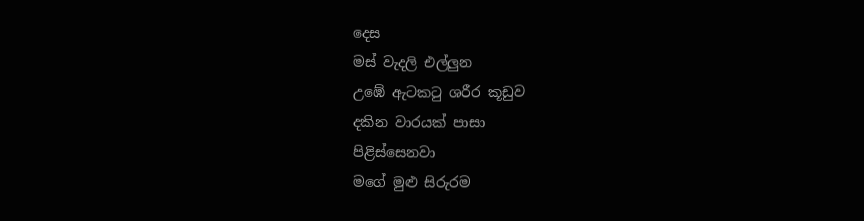දෙස
මස් වැදලි එල්ලුන
උඹේ ඇටකටු ශරීර කූඩුව
දකින වාරයක් පාසා
පිළිස්සෙනවා
මගේ මුළු සිරුරම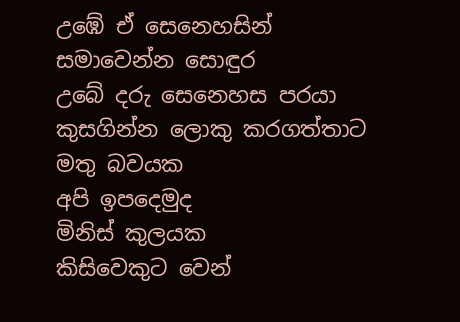උඹේ ඒ සෙනෙහසින්
සමාවෙන්න සොඳුර
උබේ දරු සෙනෙහස පරයා
කුසගින්න ලොකු කරගත්තාට
මතු බවයක
අපි ඉපදෙමුද
මිනිස් කුලයක
කිසිවෙකුට වෙන්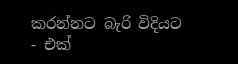කරන්නට බැරි විදියට
- එක්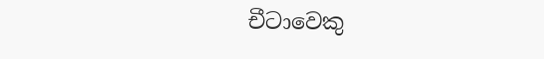චීටාවෙකු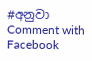#අනුවා
Comment with Facebook